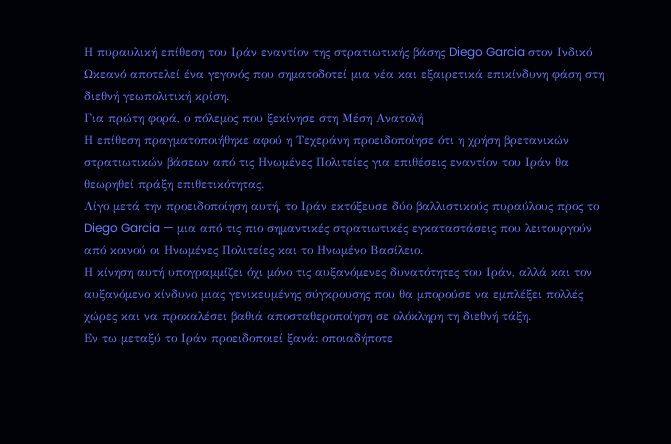Η πυραυλική επίθεση του Ιράν εναντίον της στρατιωτικής βάσης Diego Garcia στον Ινδικό Ωκεανό αποτελεί ένα γεγονός που σηματοδοτεί μια νέα και εξαιρετικά επικίνδυνη φάση στη διεθνή γεωπολιτική κρίση.
Για πρώτη φορά, ο πόλεμος που ξεκίνησε στη Μέση Ανατολή
Η επίθεση πραγματοποιήθηκε αφού η Τεχεράνη προειδοποίησε ότι η χρήση βρετανικών στρατιωτικών βάσεων από τις Ηνωμένες Πολιτείες για επιθέσεις εναντίον του Ιράν θα θεωρηθεί πράξη επιθετικότητας.
Λίγο μετά την προειδοποίηση αυτή, το Ιράν εκτόξευσε δύο βαλλιστικούς πυραύλους προς το Diego Garcia — μια από τις πιο σημαντικές στρατιωτικές εγκαταστάσεις που λειτουργούν από κοινού οι Ηνωμένες Πολιτείες και το Ηνωμένο Βασίλειο.
Η κίνηση αυτή υπογραμμίζει όχι μόνο τις αυξανόμενες δυνατότητες του Ιράν, αλλά και τον αυξανόμενο κίνδυνο μιας γενικευμένης σύγκρουσης που θα μπορούσε να εμπλέξει πολλές χώρες και να προκαλέσει βαθιά αποσταθεροποίηση σε ολόκληρη τη διεθνή τάξη.
Εν τω μεταξύ το Ιράν προειδοποιεί ξανά: οποιαδήποτε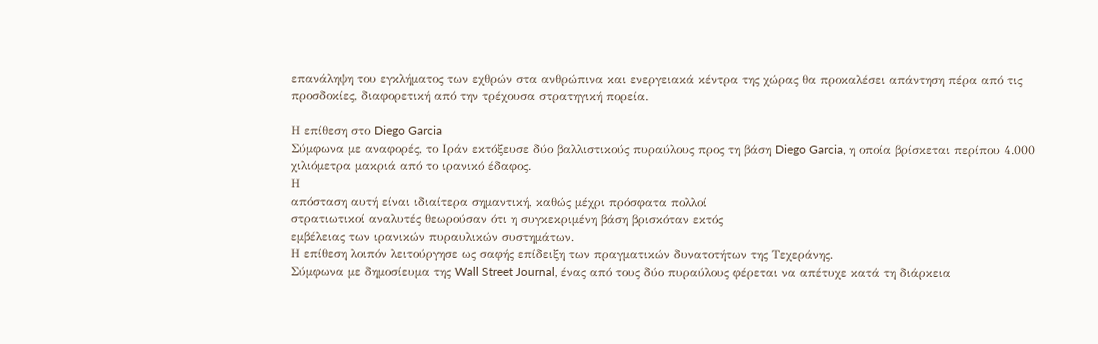επανάληψη του εγκλήματος των εχθρών στα ανθρώπινα και ενεργειακά κέντρα της χώρας θα προκαλέσει απάντηση πέρα από τις προσδοκίες, διαφορετική από την τρέχουσα στρατηγική πορεία.

Η επίθεση στο Diego Garcia
Σύμφωνα με αναφορές, το Ιράν εκτόξευσε δύο βαλλιστικούς πυραύλους προς τη βάση Diego Garcia, η οποία βρίσκεται περίπου 4.000 χιλιόμετρα μακριά από το ιρανικό έδαφος.
Η
απόσταση αυτή είναι ιδιαίτερα σημαντική, καθώς μέχρι πρόσφατα πολλοί
στρατιωτικοί αναλυτές θεωρούσαν ότι η συγκεκριμένη βάση βρισκόταν εκτός
εμβέλειας των ιρανικών πυραυλικών συστημάτων.
Η επίθεση λοιπόν λειτούργησε ως σαφής επίδειξη των πραγματικών δυνατοτήτων της Τεχεράνης.
Σύμφωνα με δημοσίευμα της Wall Street Journal, ένας από τους δύο πυραύλους φέρεται να απέτυχε κατά τη διάρκεια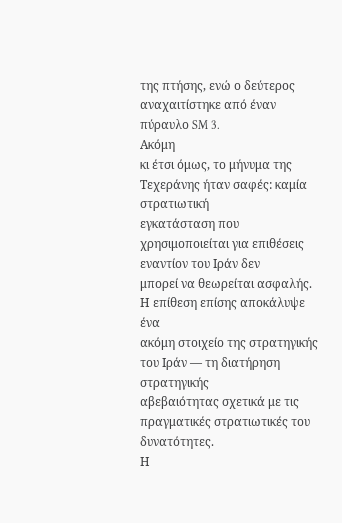της πτήσης, ενώ ο δεύτερος αναχαιτίστηκε από έναν πύραυλο SM 3.
Ακόμη
κι έτσι όμως, το μήνυμα της Τεχεράνης ήταν σαφές: καμία στρατιωτική
εγκατάσταση που χρησιμοποιείται για επιθέσεις εναντίον του Ιράν δεν
μπορεί να θεωρείται ασφαλής.
Η επίθεση επίσης αποκάλυψε ένα
ακόμη στοιχείο της στρατηγικής του Ιράν — τη διατήρηση στρατηγικής
αβεβαιότητας σχετικά με τις πραγματικές στρατιωτικές του δυνατότητες.
Η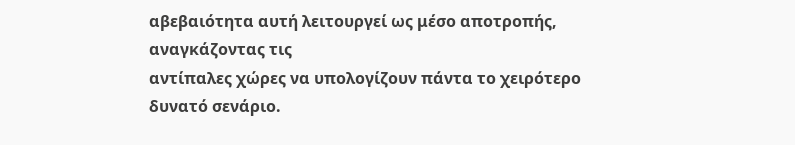αβεβαιότητα αυτή λειτουργεί ως μέσο αποτροπής, αναγκάζοντας τις
αντίπαλες χώρες να υπολογίζουν πάντα το χειρότερο δυνατό σενάριο.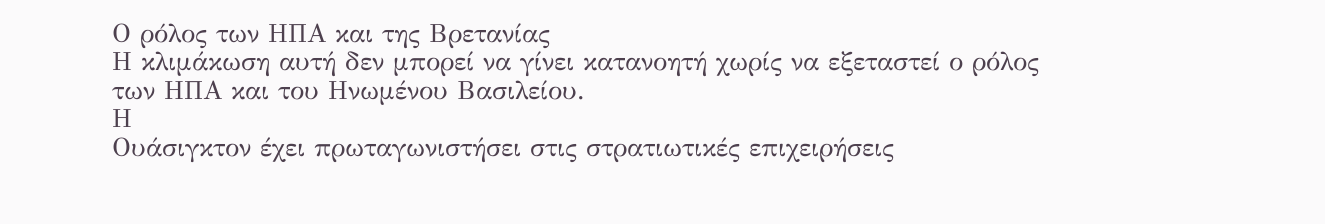Ο ρόλος των ΗΠΑ και της Βρετανίας
Η κλιμάκωση αυτή δεν μπορεί να γίνει κατανοητή χωρίς να εξεταστεί ο ρόλος των ΗΠΑ και του Ηνωμένου Βασιλείου.
Η
Ουάσιγκτον έχει πρωταγωνιστήσει στις στρατιωτικές επιχειρήσεις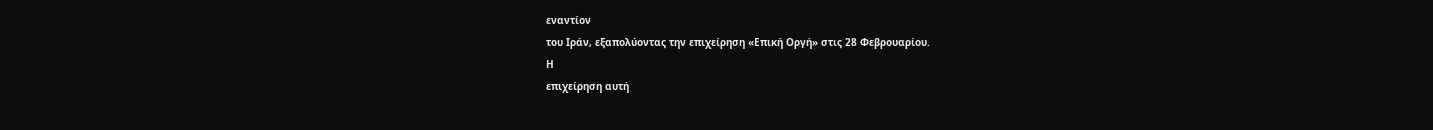εναντίον
του Ιράν, εξαπολύοντας την επιχείρηση «Επική Οργή» στις 28 Φεβρουαρίου.
Η
επιχείρηση αυτή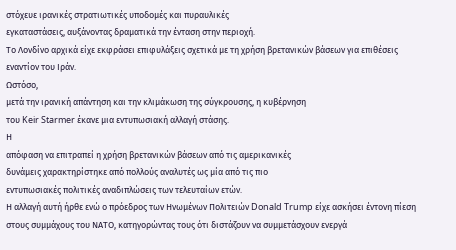στόχευε ιρανικές στρατιωτικές υποδομές και πυραυλικές
εγκαταστάσεις, αυξάνοντας δραματικά την ένταση στην περιοχή.
Το Λονδίνο αρχικά είχε εκφράσει επιφυλάξεις σχετικά με τη χρήση βρετανικών βάσεων για επιθέσεις εναντίον του Ιράν.
Ωστόσο,
μετά την ιρανική απάντηση και την κλιμάκωση της σύγκρουσης, η κυβέρνηση
του Keir Starmer έκανε μια εντυπωσιακή αλλαγή στάσης.
Η
απόφαση να επιτραπεί η χρήση βρετανικών βάσεων από τις αμερικανικές
δυνάμεις χαρακτηρίστηκε από πολλούς αναλυτές ως μία από τις πιο
εντυπωσιακές πολιτικές αναδιπλώσεις των τελευταίων ετών.
Η αλλαγή αυτή ήρθε ενώ ο πρόεδρος των Ηνωμένων Πολιτειών Donald Trump είχε ασκήσει έντονη πίεση στους συμμάχους του ΝΑΤΟ, κατηγορώντας τους ότι διστάζουν να συμμετάσχουν ενεργά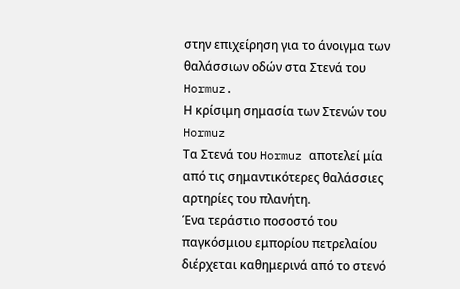στην επιχείρηση για το άνοιγμα των θαλάσσιων οδών στα Στενά του Hormuz.
Η κρίσιμη σημασία των Στενών του Hormuz
Τα Στενά του Hormuz αποτελεί μία από τις σημαντικότερες θαλάσσιες αρτηρίες του πλανήτη.
Ένα τεράστιο ποσοστό του παγκόσμιου εμπορίου πετρελαίου διέρχεται καθημερινά από το στενό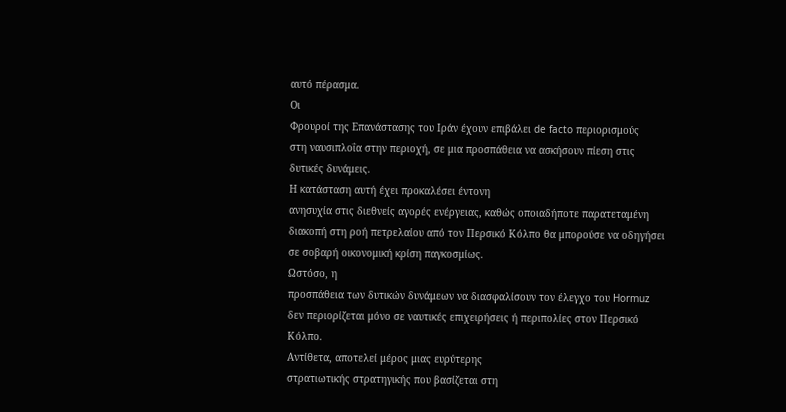αυτό πέρασμα.
Οι
Φρουροί της Επανάστασης του Ιράν έχουν επιβάλει de facto περιορισμούς
στη ναυσιπλοΐα στην περιοχή, σε μια προσπάθεια να ασκήσουν πίεση στις
δυτικές δυνάμεις.
Η κατάσταση αυτή έχει προκαλέσει έντονη
ανησυχία στις διεθνείς αγορές ενέργειας, καθώς οποιαδήποτε παρατεταμένη
διακοπή στη ροή πετρελαίου από τον Περσικό Κόλπο θα μπορούσε να οδηγήσει
σε σοβαρή οικονομική κρίση παγκοσμίως.
Ωστόσο, η
προσπάθεια των δυτικών δυνάμεων να διασφαλίσουν τον έλεγχο του Hormuz
δεν περιορίζεται μόνο σε ναυτικές επιχειρήσεις ή περιπολίες στον Περσικό
Κόλπο.
Αντίθετα, αποτελεί μέρος μιας ευρύτερης
στρατιωτικής στρατηγικής που βασίζεται στη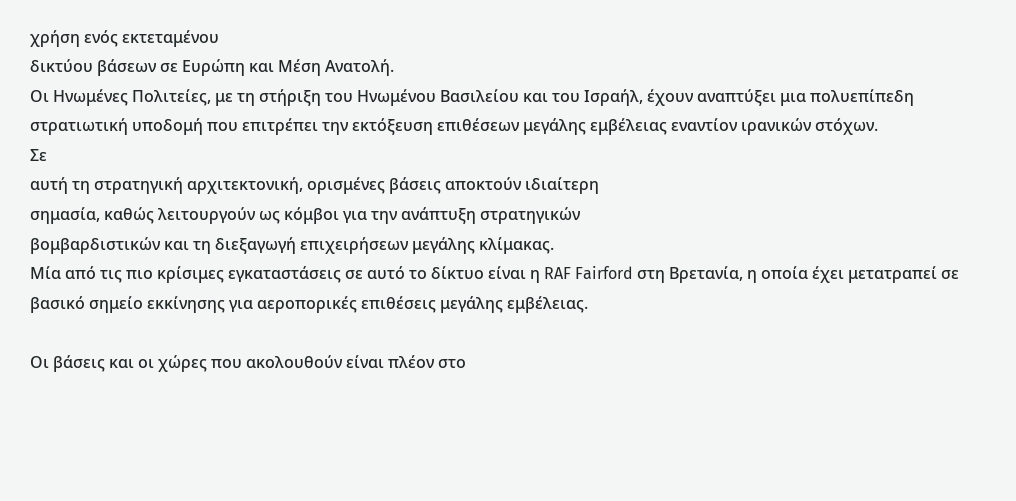χρήση ενός εκτεταμένου
δικτύου βάσεων σε Ευρώπη και Μέση Ανατολή.
Οι Ηνωμένες Πολιτείες, με τη στήριξη του Ηνωμένου Βασιλείου και του Ισραήλ, έχουν αναπτύξει μια πολυεπίπεδη στρατιωτική υποδομή που επιτρέπει την εκτόξευση επιθέσεων μεγάλης εμβέλειας εναντίον ιρανικών στόχων.
Σε
αυτή τη στρατηγική αρχιτεκτονική, ορισμένες βάσεις αποκτούν ιδιαίτερη
σημασία, καθώς λειτουργούν ως κόμβοι για την ανάπτυξη στρατηγικών
βομβαρδιστικών και τη διεξαγωγή επιχειρήσεων μεγάλης κλίμακας.
Μία από τις πιο κρίσιμες εγκαταστάσεις σε αυτό το δίκτυο είναι η RAF Fairford στη Βρετανία, η οποία έχει μετατραπεί σε βασικό σημείο εκκίνησης για αεροπορικές επιθέσεις μεγάλης εμβέλειας.

Οι βάσεις και οι χώρες που ακολουθούν είναι πλέον στο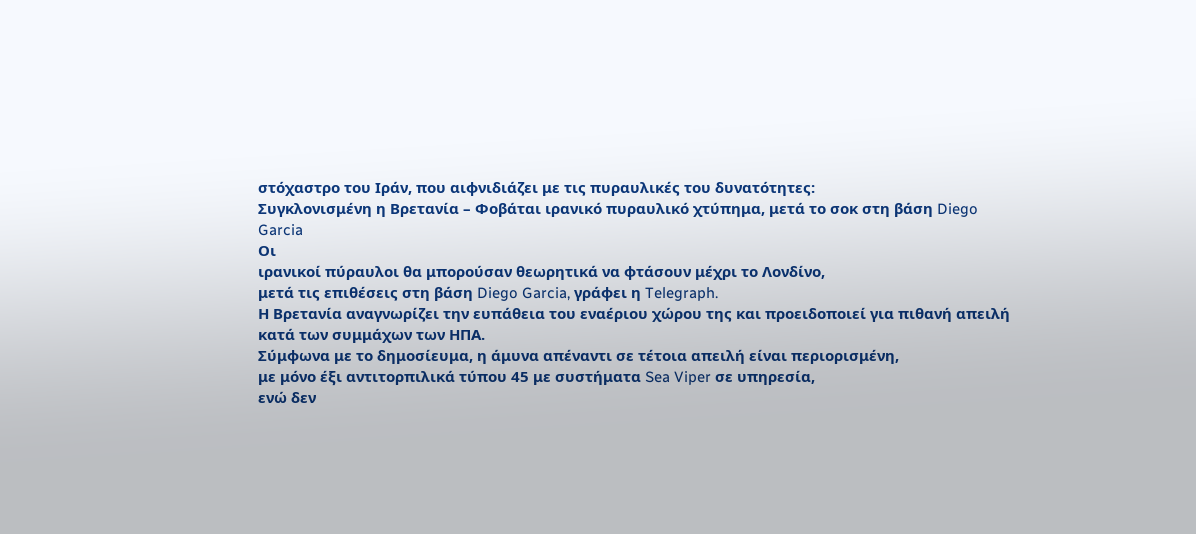στόχαστρο του Ιράν, που αιφνιδιάζει με τις πυραυλικές του δυνατότητες:
Συγκλονισμένη η Βρετανία – Φοβάται ιρανικό πυραυλικό χτύπημα, μετά το σοκ στη βάση Diego Garcia
Οι
ιρανικοί πύραυλοι θα μπορούσαν θεωρητικά να φτάσουν μέχρι το Λονδίνο,
μετά τις επιθέσεις στη βάση Diego Garcia, γράφει η Telegraph.
Η Βρετανία αναγνωρίζει την ευπάθεια του εναέριου χώρου της και προειδοποιεί για πιθανή απειλή κατά των συμμάχων των ΗΠΑ.
Σύμφωνα με το δημοσίευμα, η άμυνα απέναντι σε τέτοια απειλή είναι περιορισμένη,
με μόνο έξι αντιτορπιλικά τύπου 45 με συστήματα Sea Viper σε υπηρεσία,
ενώ δεν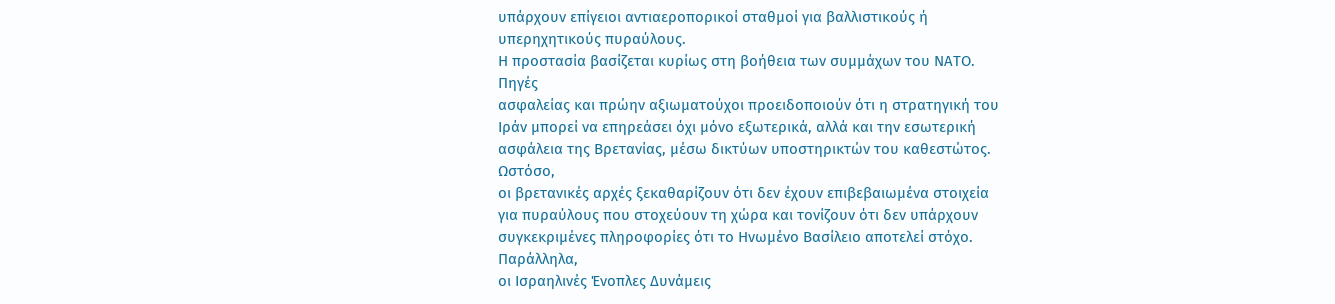υπάρχουν επίγειοι αντιαεροπορικοί σταθμοί για βαλλιστικούς ή
υπερηχητικούς πυραύλους.
Η προστασία βασίζεται κυρίως στη βοήθεια των συμμάχων του ΝΑΤΟ.
Πηγές
ασφαλείας και πρώην αξιωματούχοι προειδοποιούν ότι η στρατηγική του
Ιράν μπορεί να επηρεάσει όχι μόνο εξωτερικά, αλλά και την εσωτερική
ασφάλεια της Βρετανίας, μέσω δικτύων υποστηρικτών του καθεστώτος.
Ωστόσο,
οι βρετανικές αρχές ξεκαθαρίζουν ότι δεν έχουν επιβεβαιωμένα στοιχεία
για πυραύλους που στοχεύουν τη χώρα και τονίζουν ότι δεν υπάρχουν
συγκεκριμένες πληροφορίες ότι το Ηνωμένο Βασίλειο αποτελεί στόχο.
Παράλληλα,
οι Ισραηλινές Ένοπλες Δυνάμεις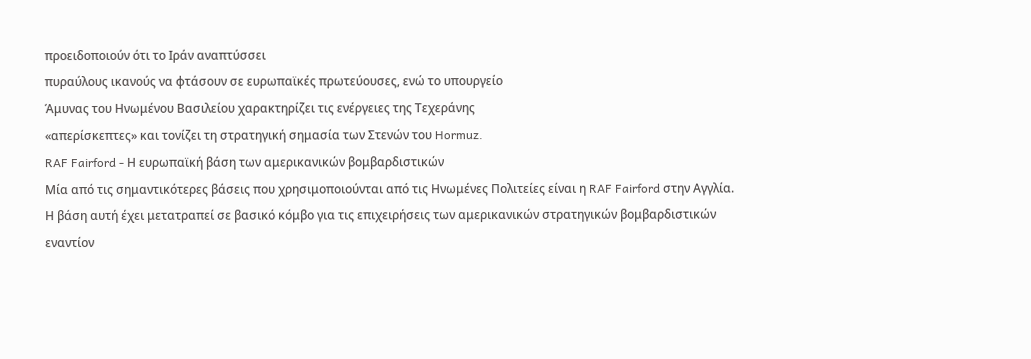προειδοποιούν ότι το Ιράν αναπτύσσει
πυραύλους ικανούς να φτάσουν σε ευρωπαϊκές πρωτεύουσες, ενώ το υπουργείο
Άμυνας του Ηνωμένου Βασιλείου χαρακτηρίζει τις ενέργειες της Τεχεράνης
«απερίσκεπτες» και τονίζει τη στρατηγική σημασία των Στενών του Hormuz.
RAF Fairford - Η ευρωπαϊκή βάση των αμερικανικών βομβαρδιστικών
Μία από τις σημαντικότερες βάσεις που χρησιμοποιούνται από τις Ηνωμένες Πολιτείες είναι η RAF Fairford στην Αγγλία.
Η βάση αυτή έχει μετατραπεί σε βασικό κόμβο για τις επιχειρήσεις των αμερικανικών στρατηγικών βομβαρδιστικών
εναντίον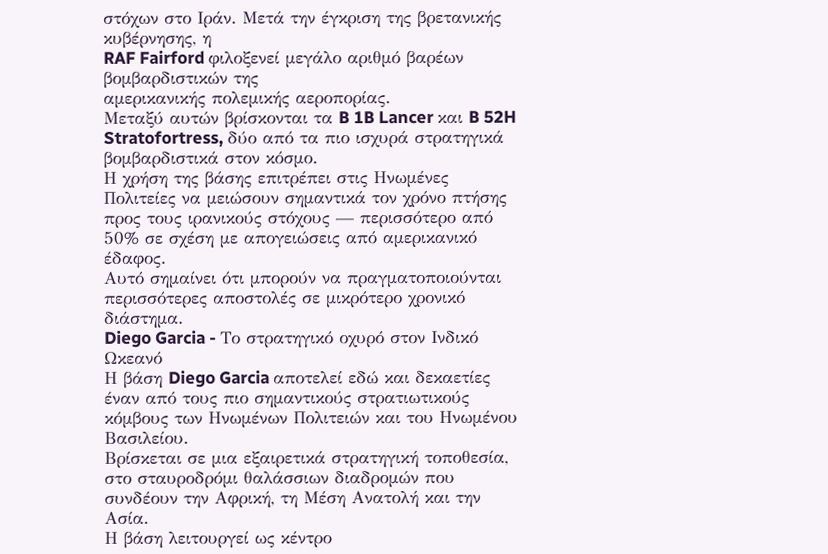στόχων στο Ιράν. Μετά την έγκριση της βρετανικής κυβέρνησης, η
RAF Fairford φιλοξενεί μεγάλο αριθμό βαρέων βομβαρδιστικών της
αμερικανικής πολεμικής αεροπορίας.
Μεταξύ αυτών βρίσκονται τα B 1B Lancer και B 52H Stratofortress, δύο από τα πιο ισχυρά στρατηγικά βομβαρδιστικά στον κόσμο.
Η χρήση της βάσης επιτρέπει στις Ηνωμένες Πολιτείες να μειώσουν σημαντικά τον χρόνο πτήσης προς τους ιρανικούς στόχους — περισσότερο από 50% σε σχέση με απογειώσεις από αμερικανικό έδαφος.
Αυτό σημαίνει ότι μπορούν να πραγματοποιούνται περισσότερες αποστολές σε μικρότερο χρονικό διάστημα.
Diego Garcia - Το στρατηγικό οχυρό στον Ινδικό Ωκεανό
Η βάση Diego Garcia αποτελεί εδώ και δεκαετίες έναν από τους πιο σημαντικούς στρατιωτικούς κόμβους των Ηνωμένων Πολιτειών και του Ηνωμένου Βασιλείου.
Βρίσκεται σε μια εξαιρετικά στρατηγική τοποθεσία, στο σταυροδρόμι θαλάσσιων διαδρομών που συνδέουν την Αφρική, τη Μέση Ανατολή και την Ασία.
Η βάση λειτουργεί ως κέντρο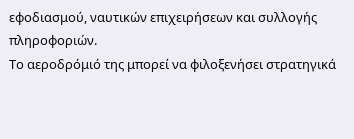εφοδιασμού, ναυτικών επιχειρήσεων και συλλογής πληροφοριών.
Το αεροδρόμιό της μπορεί να φιλοξενήσει στρατηγικά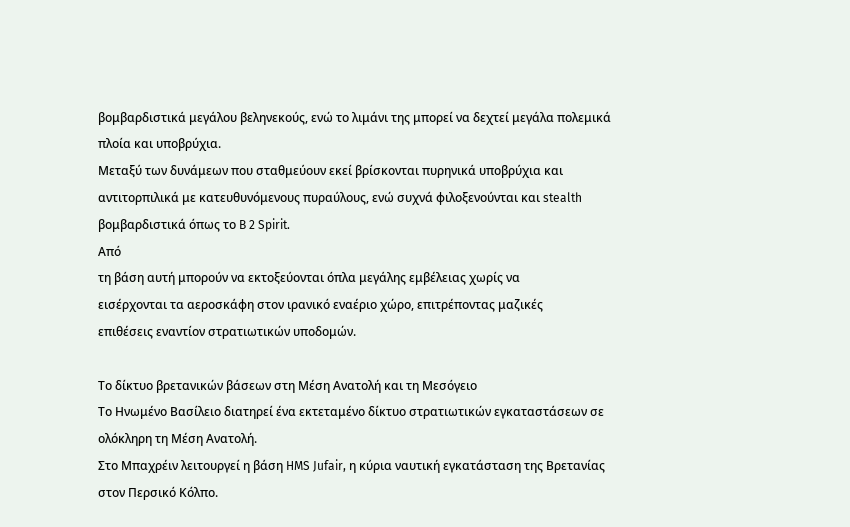βομβαρδιστικά μεγάλου βεληνεκούς, ενώ το λιμάνι της μπορεί να δεχτεί μεγάλα πολεμικά πλοία και υποβρύχια.
Μεταξύ των δυνάμεων που σταθμεύουν εκεί βρίσκονται πυρηνικά υποβρύχια και αντιτορπιλικά με κατευθυνόμενους πυραύλους, ενώ συχνά φιλοξενούνται και stealth βομβαρδιστικά όπως το B 2 Spirit.
Από
τη βάση αυτή μπορούν να εκτοξεύονται όπλα μεγάλης εμβέλειας χωρίς να
εισέρχονται τα αεροσκάφη στον ιρανικό εναέριο χώρο, επιτρέποντας μαζικές
επιθέσεις εναντίον στρατιωτικών υποδομών.

Το δίκτυο βρετανικών βάσεων στη Μέση Ανατολή και τη Μεσόγειο
Το Ηνωμένο Βασίλειο διατηρεί ένα εκτεταμένο δίκτυο στρατιωτικών εγκαταστάσεων σε ολόκληρη τη Μέση Ανατολή.
Στο Μπαχρέιν λειτουργεί η βάση HMS Jufair, η κύρια ναυτική εγκατάσταση της Βρετανίας στον Περσικό Κόλπο.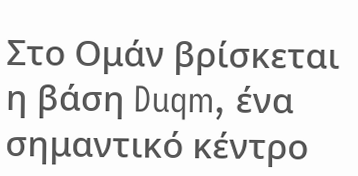Στο Ομάν βρίσκεται η βάση Duqm, ένα σημαντικό κέντρο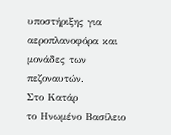υποστήριξης για αεροπλανοφόρα και μονάδες των πεζοναυτών.
Στο Κατάρ
το Ηνωμένο Βασίλειο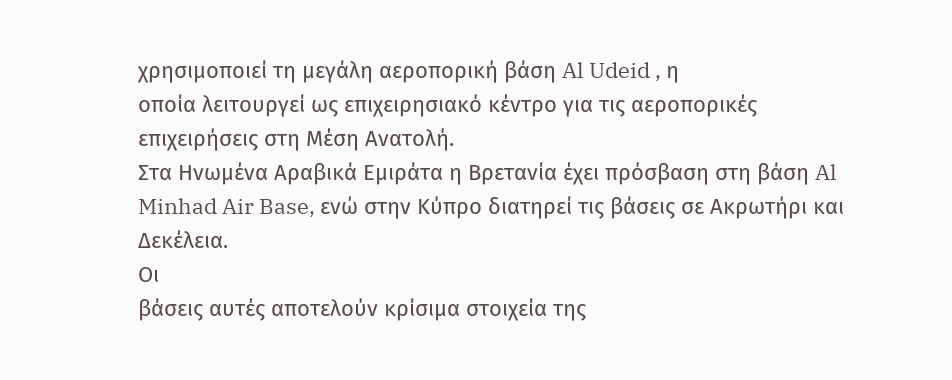χρησιμοποιεί τη μεγάλη αεροπορική βάση Al Udeid , η
οποία λειτουργεί ως επιχειρησιακό κέντρο για τις αεροπορικές
επιχειρήσεις στη Μέση Ανατολή.
Στα Ηνωμένα Αραβικά Εμιράτα η Βρετανία έχει πρόσβαση στη βάση Al Minhad Air Base, ενώ στην Κύπρο διατηρεί τις βάσεις σε Ακρωτήρι και Δεκέλεια.
Οι
βάσεις αυτές αποτελούν κρίσιμα στοιχεία της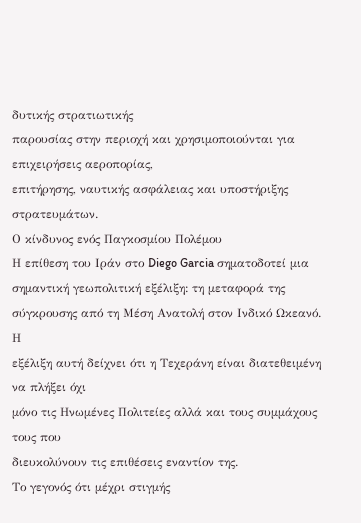δυτικής στρατιωτικής
παρουσίας στην περιοχή και χρησιμοποιούνται για επιχειρήσεις αεροπορίας,
επιτήρησης, ναυτικής ασφάλειας και υποστήριξης στρατευμάτων.
Ο κίνδυνος ενός Παγκοσμίου Πολέμου
Η επίθεση του Ιράν στο Diego Garcia σηματοδοτεί μια σημαντική γεωπολιτική εξέλιξη: τη μεταφορά της σύγκρουσης από τη Μέση Ανατολή στον Ινδικό Ωκεανό.
Η
εξέλιξη αυτή δείχνει ότι η Τεχεράνη είναι διατεθειμένη να πλήξει όχι
μόνο τις Ηνωμένες Πολιτείες αλλά και τους συμμάχους τους που
διευκολύνουν τις επιθέσεις εναντίον της.
Το γεγονός ότι μέχρι στιγμής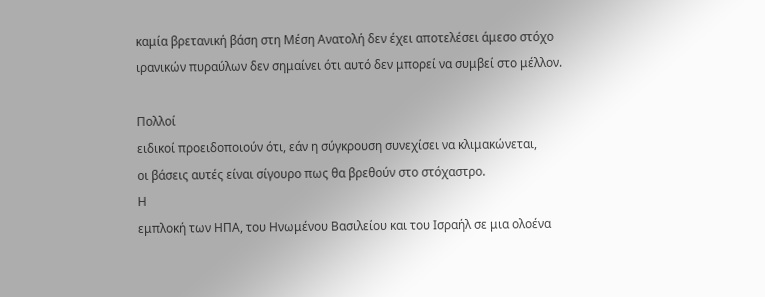καμία βρετανική βάση στη Μέση Ανατολή δεν έχει αποτελέσει άμεσο στόχο
ιρανικών πυραύλων δεν σημαίνει ότι αυτό δεν μπορεί να συμβεί στο μέλλον.

Πολλοί
ειδικοί προειδοποιούν ότι, εάν η σύγκρουση συνεχίσει να κλιμακώνεται,
οι βάσεις αυτές είναι σίγουρο πως θα βρεθούν στο στόχαστρο.
Η
εμπλοκή των ΗΠΑ, του Ηνωμένου Βασιλείου και του Ισραήλ σε μια ολοένα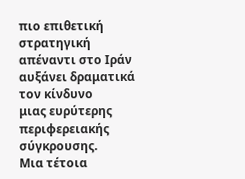πιο επιθετική στρατηγική απέναντι στο Ιράν αυξάνει δραματικά τον κίνδυνο
μιας ευρύτερης περιφερειακής σύγκρουσης.
Μια τέτοια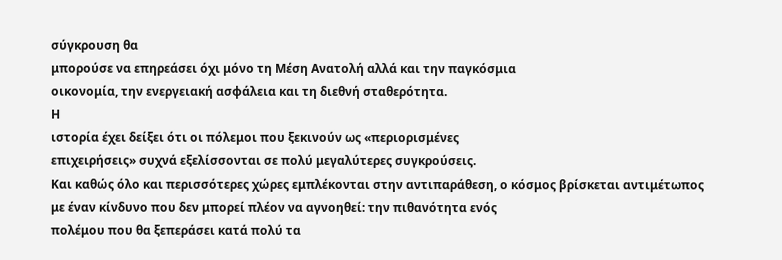σύγκρουση θα
μπορούσε να επηρεάσει όχι μόνο τη Μέση Ανατολή αλλά και την παγκόσμια
οικονομία, την ενεργειακή ασφάλεια και τη διεθνή σταθερότητα.
Η
ιστορία έχει δείξει ότι οι πόλεμοι που ξεκινούν ως «περιορισμένες
επιχειρήσεις» συχνά εξελίσσονται σε πολύ μεγαλύτερες συγκρούσεις.
Και καθώς όλο και περισσότερες χώρες εμπλέκονται στην αντιπαράθεση, ο κόσμος βρίσκεται αντιμέτωπος
με έναν κίνδυνο που δεν μπορεί πλέον να αγνοηθεί: την πιθανότητα ενός
πολέμου που θα ξεπεράσει κατά πολύ τα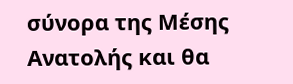σύνορα της Μέσης Ανατολής και θα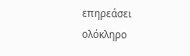επηρεάσει ολόκληρο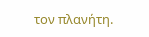τον πλανήτη.